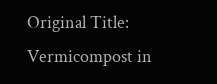Original Title: Vermicompost in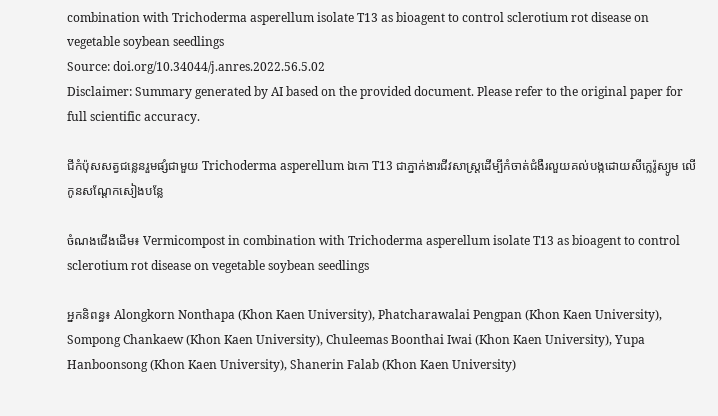combination with Trichoderma asperellum isolate T13 as bioagent to control sclerotium rot disease on vegetable soybean seedlings
Source: doi.org/10.34044/j.anres.2022.56.5.02
Disclaimer: Summary generated by AI based on the provided document. Please refer to the original paper for full scientific accuracy.

ជីកំប៉ុសសត្វជន្លេនរួមផ្សំជាមួយ Trichoderma asperellum ឯកោ T13 ជាភ្នាក់ងារជីវសាស្រ្តដើម្បីកំចាត់ជំងឺរលួយគល់បង្កដោយសីក្លេរ៉ូស្យូម លើកូនសណ្តែកសៀងបន្លែ

ចំណងជើងដើម៖ Vermicompost in combination with Trichoderma asperellum isolate T13 as bioagent to control sclerotium rot disease on vegetable soybean seedlings

អ្នកនិពន្ធ៖ Alongkorn Nonthapa (Khon Kaen University), Phatcharawalai Pengpan (Khon Kaen University), Sompong Chankaew (Khon Kaen University), Chuleemas Boonthai Iwai (Khon Kaen University), Yupa Hanboonsong (Khon Kaen University), Shanerin Falab (Khon Kaen University)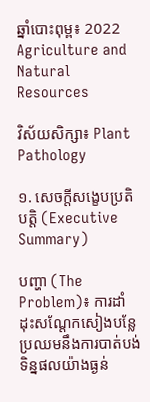ឆ្នាំបោះពុម្ព៖ 2022 Agriculture and Natural Resources

វិស័យសិក្សា៖ Plant Pathology

១. សេចក្តីសង្ខេបប្រតិបត្តិ (Executive Summary)

បញ្ហា (The Problem)៖ ការដាំដុះសណ្តែកសៀងបន្លែប្រឈមនឹងការបាត់បង់ទិន្នផលយ៉ាងធ្ងន់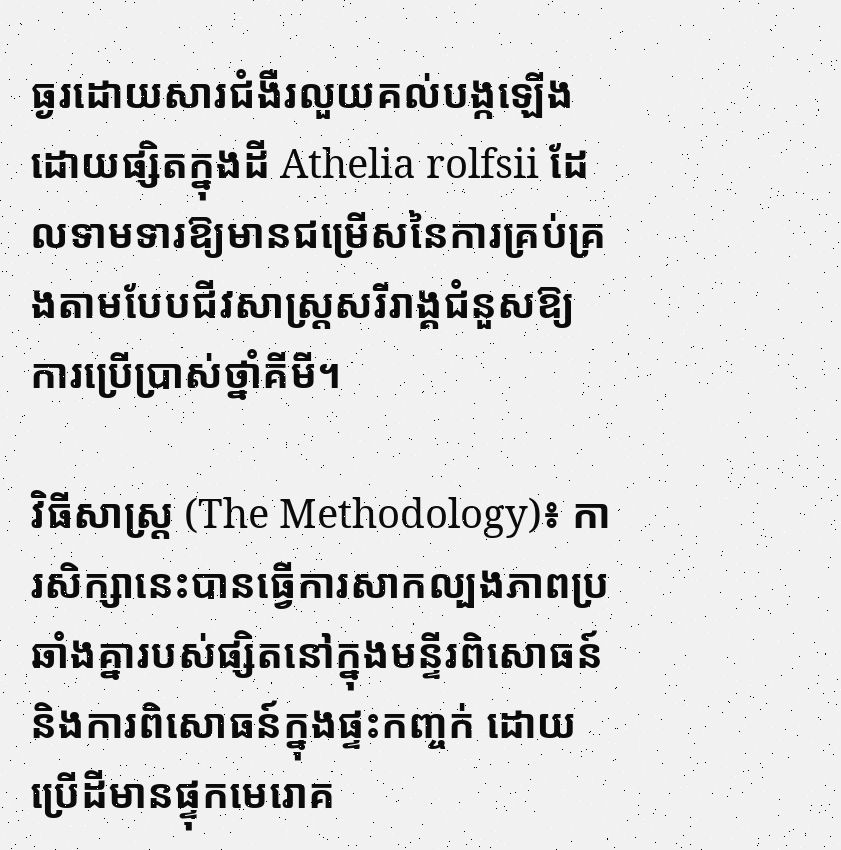ធ្ងរដោយសារជំងឺរលួយគល់បង្កឡើងដោយផ្សិតក្នុងដី Athelia rolfsii ដែលទាមទារឱ្យមានជម្រើសនៃការគ្រប់គ្រងតាមបែបជីវសាស្រ្តសរីរាង្គជំនួសឱ្យការប្រើប្រាស់ថ្នាំគីមី។

វិធីសាស្ត្រ (The Methodology)៖ ការសិក្សានេះបានធ្វើការសាកល្បងភាពប្រឆាំងគ្នារបស់ផ្សិតនៅក្នុងមន្ទីរពិសោធន៍ និងការពិសោធន៍ក្នុងផ្ទះកញ្ចក់ ដោយប្រើដីមានផ្ទុកមេរោគ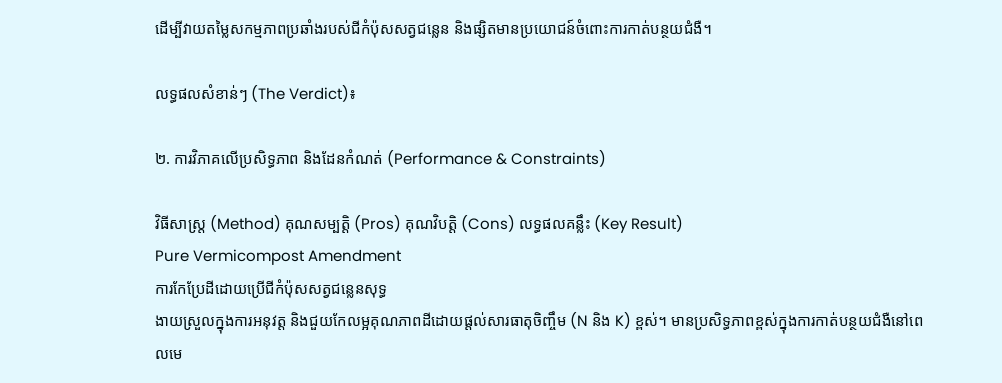ដើម្បីវាយតម្លៃសកម្មភាពប្រឆាំងរបស់ជីកំប៉ុសសត្វជន្លេន និងផ្សិតមានប្រយោជន៍ចំពោះការកាត់បន្ថយជំងឺ។

លទ្ធផលសំខាន់ៗ (The Verdict)៖

២. ការវិភាគលើប្រសិទ្ធភាព និងដែនកំណត់ (Performance & Constraints)

វិធីសាស្ត្រ (Method) គុណសម្បត្តិ (Pros) គុណវិបត្តិ (Cons) លទ្ធផលគន្លឹះ (Key Result)
Pure Vermicompost Amendment
ការកែប្រែដីដោយប្រើជីកំប៉ុសសត្វជន្លេនសុទ្ធ
ងាយស្រួលក្នុងការអនុវត្ត និងជួយកែលម្អគុណភាពដីដោយផ្តល់សារធាតុចិញ្ចឹម (N និង K) ខ្ពស់។ មានប្រសិទ្ធភាពខ្ពស់ក្នុងការកាត់បន្ថយជំងឺនៅពេលមេ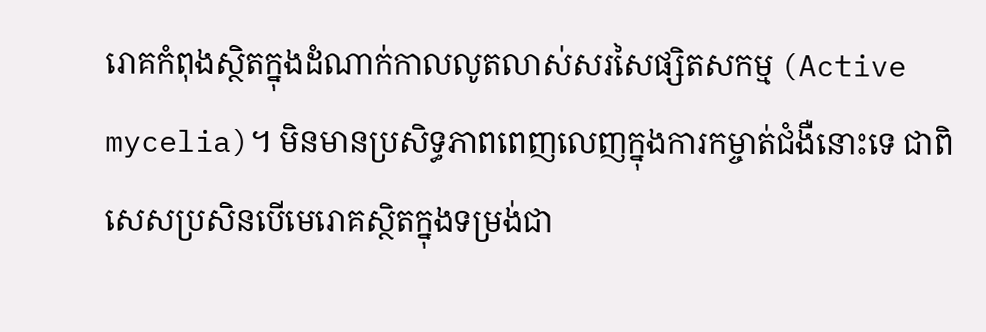រោគកំពុងស្ថិតក្នុងដំណាក់កាលលូតលាស់សរសៃផ្សិតសកម្ម (Active mycelia)។ មិនមានប្រសិទ្ធភាពពេញលេញក្នុងការកម្ចាត់ជំងឺនោះទេ ជាពិសេសប្រសិនបើមេរោគស្ថិតក្នុងទម្រង់ជា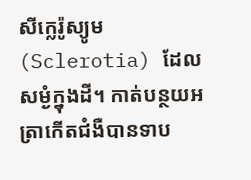សីក្លេរ៉ូស្យូម (Sclerotia) ដែលសម្ងំក្នុងដី។ កាត់បន្ថយអត្រាកើតជំងឺបានទាប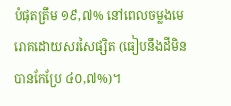បំផុតត្រឹម ១៩,៧% នៅពេលចម្លងមេរោគដោយសរសៃផ្សិត (ធៀបនឹងដីមិនបានកែប្រែ ៤០,៧%)។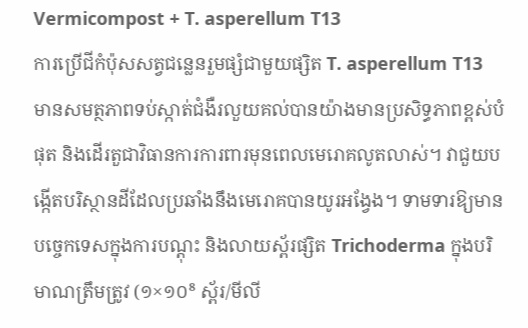Vermicompost + T. asperellum T13
ការប្រើជីកំប៉ុសសត្វជន្លេនរួមផ្សំជាមួយផ្សិត T. asperellum T13
មានសមត្ថភាពទប់ស្កាត់ជំងឺរលួយគល់បានយ៉ាងមានប្រសិទ្ធភាពខ្ពស់បំផុត និងដើរតួជាវិធានការការពារមុនពេលមេរោគលូតលាស់។ វាជួយបង្កើតបរិស្ថានដីដែលប្រឆាំងនឹងមេរោគបានយូរអង្វែង។ ទាមទារឱ្យមានបច្ចេកទេសក្នុងការបណ្តុះ និងលាយស្ព័រផ្សិត Trichoderma ក្នុងបរិមាណត្រឹមត្រូវ (១×១០⁸ ស្ព័រ/មីលី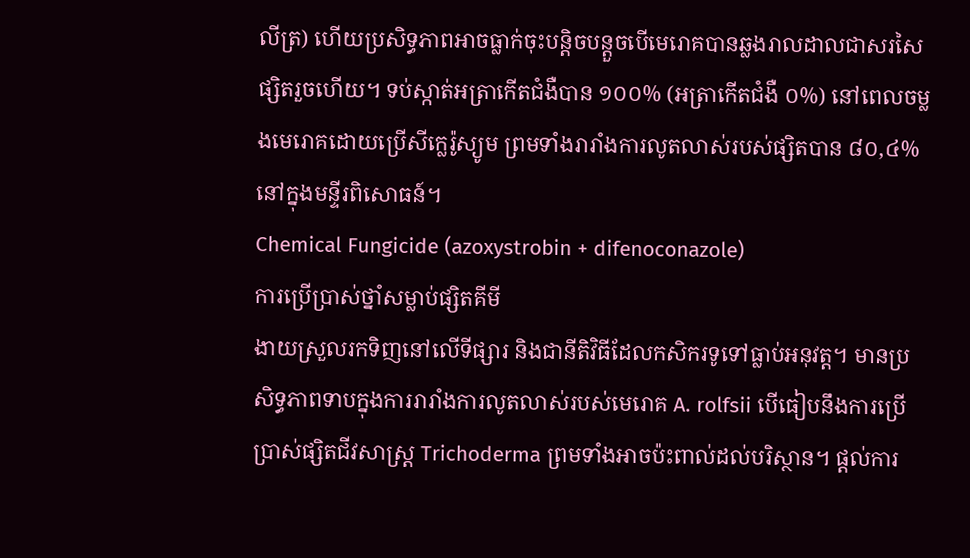លីត្រ) ហើយប្រសិទ្ធភាពអាចធ្លាក់ចុះបន្តិចបន្តួចបើមេរោគបានឆ្លងរាលដាលជាសរសៃផ្សិតរួចហើយ។ ទប់ស្កាត់អត្រាកើតជំងឺបាន ១០០% (អត្រាកើតជំងឺ ០%) នៅពេលចម្លងមេរោគដោយប្រើសីក្លេរ៉ូស្យូម ព្រមទាំងរារាំងការលូតលាស់របស់ផ្សិតបាន ៨០,៤% នៅក្នុងមន្ទីរពិសោធន៍។
Chemical Fungicide (azoxystrobin + difenoconazole)
ការប្រើប្រាស់ថ្នាំសម្លាប់ផ្សិតគីមី
ងាយស្រួលរកទិញនៅលើទីផ្សារ និងជានីតិវិធីដែលកសិករទូទៅធ្លាប់អនុវត្ត។ មានប្រសិទ្ធភាពទាបក្នុងការរារាំងការលូតលាស់របស់មេរោគ A. rolfsii បើធៀបនឹងការប្រើប្រាស់ផ្សិតជីវសាស្រ្ត Trichoderma ព្រមទាំងអាចប៉ះពាល់ដល់បរិស្ថាន។ ផ្តល់ការ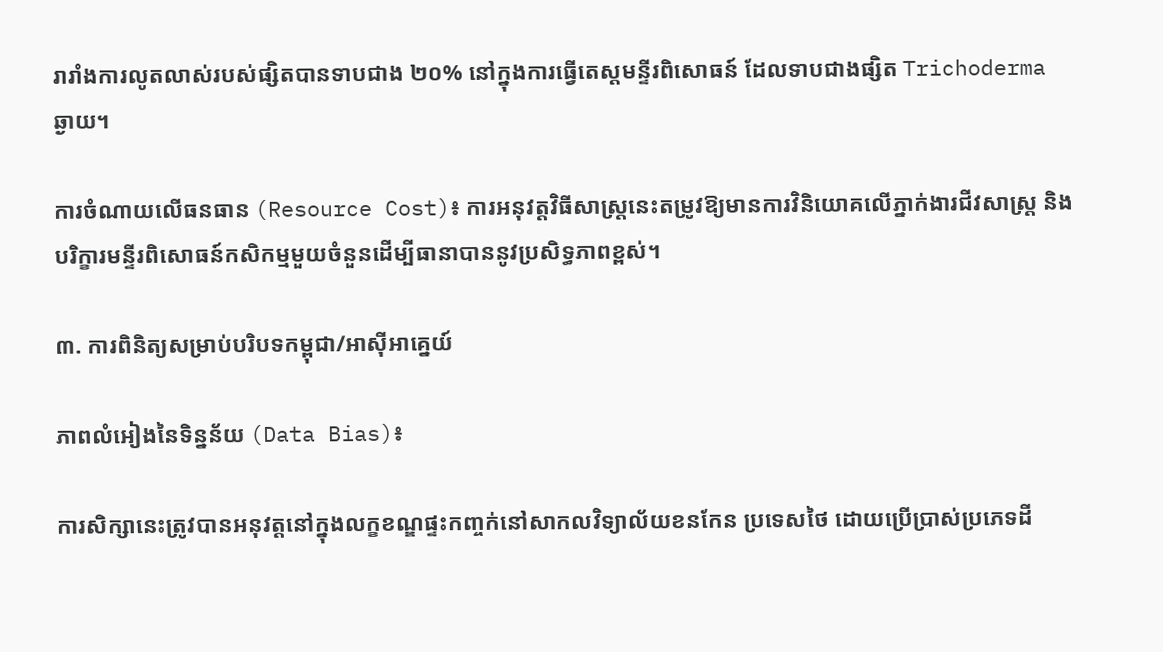រារាំងការលូតលាស់របស់ផ្សិតបានទាបជាង ២០% នៅក្នុងការធ្វើតេស្តមន្ទីរពិសោធន៍ ដែលទាបជាងផ្សិត Trichoderma ឆ្ងាយ។

ការចំណាយលើធនធាន (Resource Cost)៖ ការអនុវត្តវិធីសាស្រ្តនេះតម្រូវឱ្យមានការវិនិយោគលើភ្នាក់ងារជីវសាស្រ្ត និងបរិក្ខារមន្ទីរពិសោធន៍កសិកម្មមួយចំនួនដើម្បីធានាបាននូវប្រសិទ្ធភាពខ្ពស់។

៣. ការពិនិត្យសម្រាប់បរិបទកម្ពុជា/អាស៊ីអាគ្នេយ៍

ភាពលំអៀងនៃទិន្នន័យ (Data Bias)៖

ការសិក្សានេះត្រូវបានអនុវត្តនៅក្នុងលក្ខខណ្ឌផ្ទះកញ្ចក់នៅសាកលវិទ្យាល័យខនកែន ប្រទេសថៃ ដោយប្រើប្រាស់ប្រភេទដី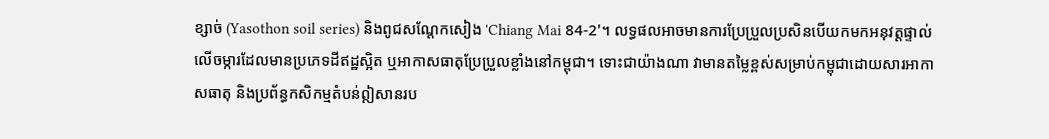ខ្សាច់ (Yasothon soil series) និងពូជសណ្តែកសៀង 'Chiang Mai 84-2'។ លទ្ធផលអាចមានការប្រែប្រួលប្រសិនបើយកមកអនុវត្តផ្ទាល់លើចម្ការដែលមានប្រភេទដីឥដ្ឋស្អិត ឬអាកាសធាតុប្រែប្រួលខ្លាំងនៅកម្ពុជា។ ទោះជាយ៉ាងណា វាមានតម្លៃខ្ពស់សម្រាប់កម្ពុជាដោយសារអាកាសធាតុ និងប្រព័ន្ធកសិកម្មតំបន់ឦសានរប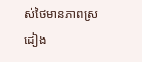ស់ថៃមានភាពស្រដៀង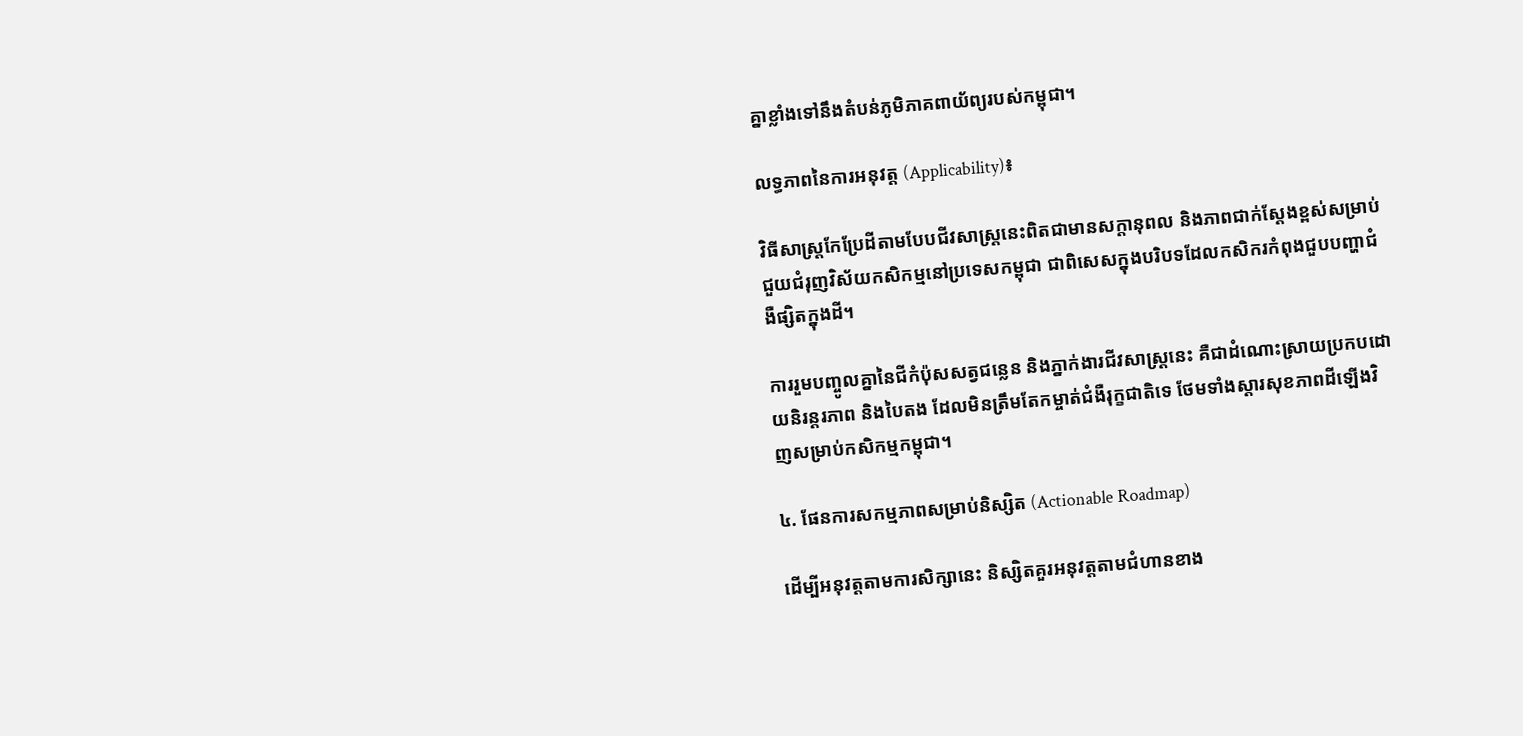គ្នាខ្លាំងទៅនឹងតំបន់ភូមិភាគពាយ័ព្យរបស់កម្ពុជា។

លទ្ធភាពនៃការអនុវត្ត (Applicability)៖

វិធីសាស្រ្តកែប្រែដីតាមបែបជីវសាស្រ្តនេះពិតជាមានសក្តានុពល និងភាពជាក់ស្តែងខ្ពស់សម្រាប់ជួយជំរុញវិស័យកសិកម្មនៅប្រទេសកម្ពុជា ជាពិសេសក្នុងបរិបទដែលកសិករកំពុងជួបបញ្ហាជំងឺផ្សិតក្នុងដី។

ការរួមបញ្ចូលគ្នានៃជីកំប៉ុសសត្វជន្លេន និងភ្នាក់ងារជីវសាស្រ្តនេះ គឺជាដំណោះស្រាយប្រកបដោយនិរន្តរភាព និងបៃតង ដែលមិនត្រឹមតែកម្ចាត់ជំងឺរុក្ខជាតិទេ ថែមទាំងស្តារសុខភាពដីឡើងវិញសម្រាប់កសិកម្មកម្ពុជា។

៤. ផែនការសកម្មភាពសម្រាប់និស្សិត (Actionable Roadmap)

ដើម្បីអនុវត្តតាមការសិក្សានេះ និស្សិតគួរអនុវត្តតាមជំហានខាង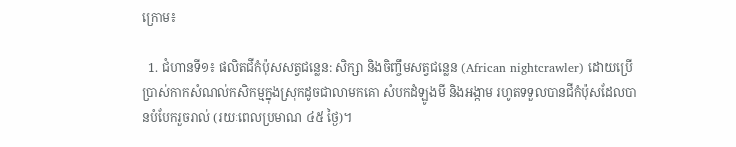ក្រោម៖

  1. ជំហានទី១៖ ផលិតជីកំប៉ុសសត្វជន្លេន: សិក្សា និងចិញ្ចឹមសត្វជន្លេន (African nightcrawler) ដោយប្រើប្រាស់កាកសំណល់កសិកម្មក្នុងស្រុកដូចជាលាមកគោ សំបកដំឡូងមី និងអង្កាម រហូតទទួលបានជីកំប៉ុសដែលបានបំបែករួចរាល់ (រយៈពេលប្រមាណ ៤៥ ថ្ងៃ)។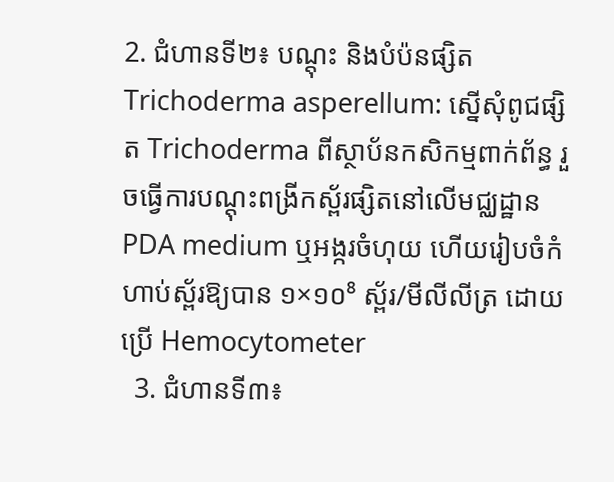2. ជំហានទី២៖ បណ្តុះ និងបំប៉នផ្សិត Trichoderma asperellum: ស្នើសុំពូជផ្សិត Trichoderma ពីស្ថាប័នកសិកម្មពាក់ព័ន្ធ រួចធ្វើការបណ្តុះពង្រីកស្ព័រផ្សិតនៅលើមជ្ឈដ្ឋាន PDA medium ឬអង្ករចំហុយ ហើយរៀបចំកំហាប់ស្ព័រឱ្យបាន ១×១០⁸ ស្ព័រ/មីលីលីត្រ ដោយប្រើ Hemocytometer
  3. ជំហានទី៣៖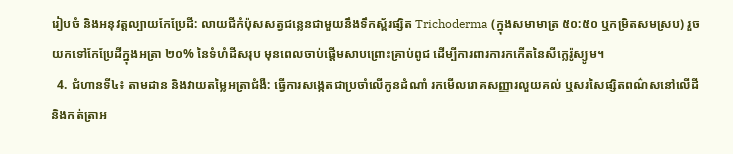រៀបចំ និងអនុវត្តល្បាយកែប្រែដី: លាយជីកំប៉ុសសត្វជន្លេនជាមួយនឹងទឹកស្ព័រផ្សិត Trichoderma (ក្នុងសមាមាត្រ ៥០:៥០ ឬកម្រិតសមស្រប) រួចយកទៅកែប្រែដីក្នុងអត្រា ២០% នៃទំហំដីសរុប មុនពេលចាប់ផ្តើមសាបព្រោះគ្រាប់ពូជ ដើម្បីការពារការកកើតនៃសីក្លេរ៉ូស្យូម។
  4. ជំហានទី៤៖ តាមដាន និងវាយតម្លៃអត្រាជំងឺ: ធ្វើការសង្កេតជាប្រចាំលើកូនដំណាំ រកមើលរោគសញ្ញារលួយគល់ ឬសរសៃផ្សិតពណ៌សនៅលើដី និងកត់ត្រាអ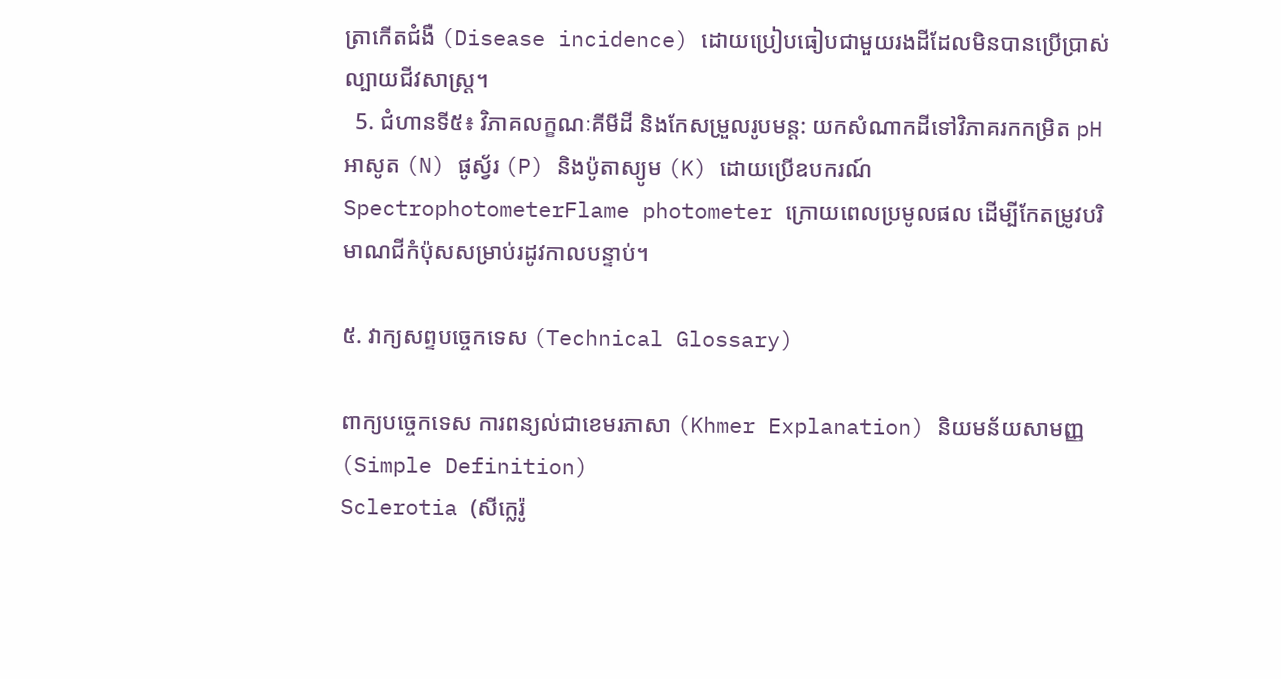ត្រាកើតជំងឺ (Disease incidence) ដោយប្រៀបធៀបជាមួយរងដីដែលមិនបានប្រើប្រាស់ល្បាយជីវសាស្រ្ត។
  5. ជំហានទី៥៖ វិភាគលក្ខណៈគីមីដី និងកែសម្រួលរូបមន្ត: យកសំណាកដីទៅវិភាគរកកម្រិត pH អាសូត (N) ផូស្វ័រ (P) និងប៉ូតាស្យូម (K) ដោយប្រើឧបករណ៍ SpectrophotometerFlame photometer ក្រោយពេលប្រមូលផល ដើម្បីកែតម្រូវបរិមាណជីកំប៉ុសសម្រាប់រដូវកាលបន្ទាប់។

៥. វាក្យសព្ទបច្ចេកទេស (Technical Glossary)

ពាក្យបច្ចេកទេស ការពន្យល់ជាខេមរភាសា (Khmer Explanation) និយមន័យសាមញ្ញ (Simple Definition)
Sclerotia (សីក្លេរ៉ូ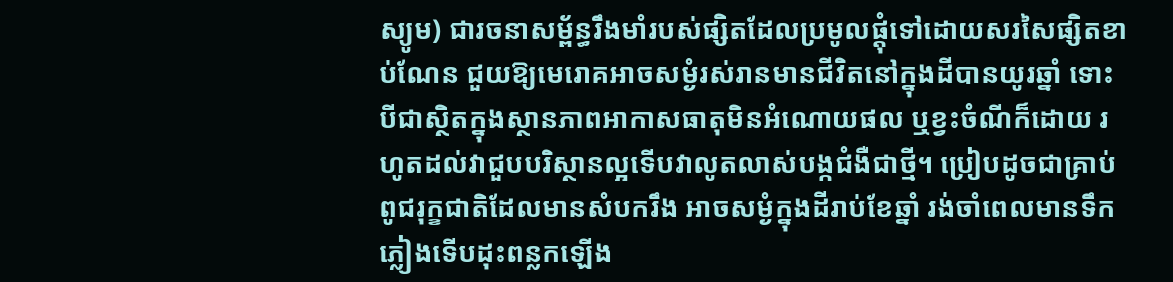ស្យូម) ជារចនាសម្ព័ន្ធរឹងមាំរបស់ផ្សិតដែលប្រមូលផ្តុំទៅដោយសរសៃផ្សិតខាប់ណែន ជួយឱ្យមេរោគអាចសម្ងំរស់រានមានជីវិតនៅក្នុងដីបានយូរឆ្នាំ ទោះបីជាស្ថិតក្នុងស្ថានភាពអាកាសធាតុមិនអំណោយផល ឬខ្វះចំណីក៏ដោយ រហូតដល់វាជួបបរិស្ថានល្អទើបវាលូតលាស់បង្កជំងឺជាថ្មី។ ប្រៀបដូចជាគ្រាប់ពូជរុក្ខជាតិដែលមានសំបករឹង អាចសម្ងំក្នុងដីរាប់ខែឆ្នាំ រង់ចាំពេលមានទឹកភ្លៀងទើបដុះពន្លកឡើង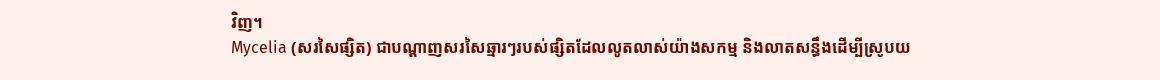វិញ។
Mycelia (សរសៃផ្សិត) ជាបណ្តាញសរសៃឆ្មារៗរបស់ផ្សិតដែលលូតលាស់យ៉ាងសកម្ម និងលាតសន្ធឹងដើម្បីស្រូបយ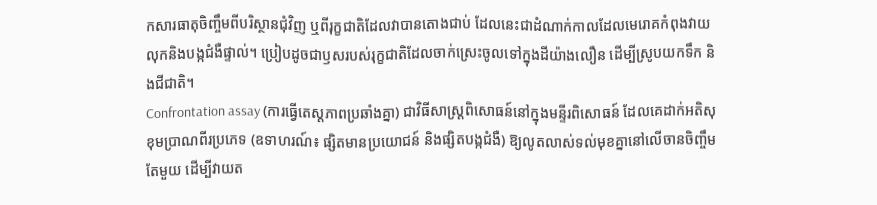កសារធាតុចិញ្ចឹមពីបរិស្ថានជុំវិញ ឬពីរុក្ខជាតិដែលវាបានតោងជាប់ ដែលនេះជាដំណាក់កាលដែលមេរោគកំពុងវាយលុកនិងបង្កជំងឺផ្ទាល់។ ប្រៀបដូចជាឫសរបស់រុក្ខជាតិដែលចាក់ស្រេះចូលទៅក្នុងដីយ៉ាងលឿន ដើម្បីស្រូបយកទឹក និងជីជាតិ។
Confrontation assay (ការធ្វើតេស្តភាពប្រឆាំងគ្នា) ជាវិធីសាស្រ្តពិសោធន៍នៅក្នុងមន្ទីរពិសោធន៍ ដែលគេដាក់អតិសុខុមប្រាណពីរប្រភេទ (ឧទាហរណ៍៖ ផ្សិតមានប្រយោជន៍ និងផ្សិតបង្កជំងឺ) ឱ្យលូតលាស់ទល់មុខគ្នានៅលើចានចិញ្ចឹមតែមួយ ដើម្បីវាយត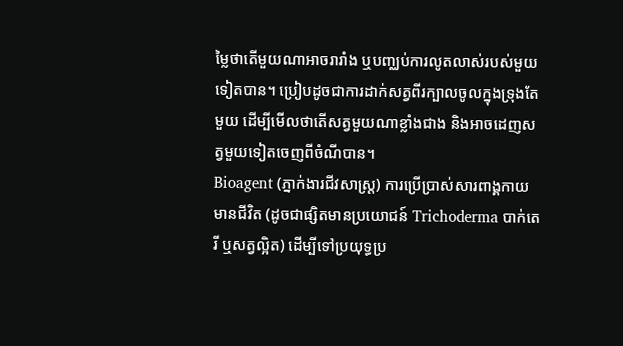ម្លៃថាតើមួយណាអាចរារាំង ឬបញ្ឈប់ការលូតលាស់របស់មួយទៀតបាន។ ប្រៀបដូចជាការដាក់សត្វពីរក្បាលចូលក្នុងទ្រុងតែមួយ ដើម្បីមើលថាតើសត្វមួយណាខ្លាំងជាង និងអាចដេញសត្វមួយទៀតចេញពីចំណីបាន។
Bioagent (ភ្នាក់ងារជីវសាស្រ្ត) ការប្រើប្រាស់សារពាង្គកាយមានជីវិត (ដូចជាផ្សិតមានប្រយោជន៍ Trichoderma បាក់តេរី ឬសត្វល្អិត) ដើម្បីទៅប្រយុទ្ធប្រ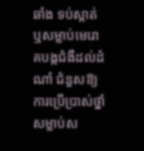ឆាំង ទប់ស្កាត់ ឬសម្លាប់មេរោគបង្កជំងឺដល់ដំណាំ ជំនួសឱ្យការប្រើប្រាស់ថ្នាំសម្លាប់ស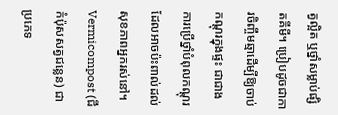ត្វល្អិត ឬថ្នាំសម្លាប់ផ្សិតគីមី។ ប្រៀបដូចជាការចិញ្ចឹមឆ្មាដើម្បីឱ្យចាប់កណ្តុរក្នុងផ្ទះ ជាជាងការប្រើថ្នាំបំពុលកណ្តុរដែលអាចប៉ះពាល់ដល់សុខភាពអ្នករស់នៅ។
Vermicompost (ជីកំប៉ុសសត្វជន្លេន) ជាប្រភេទ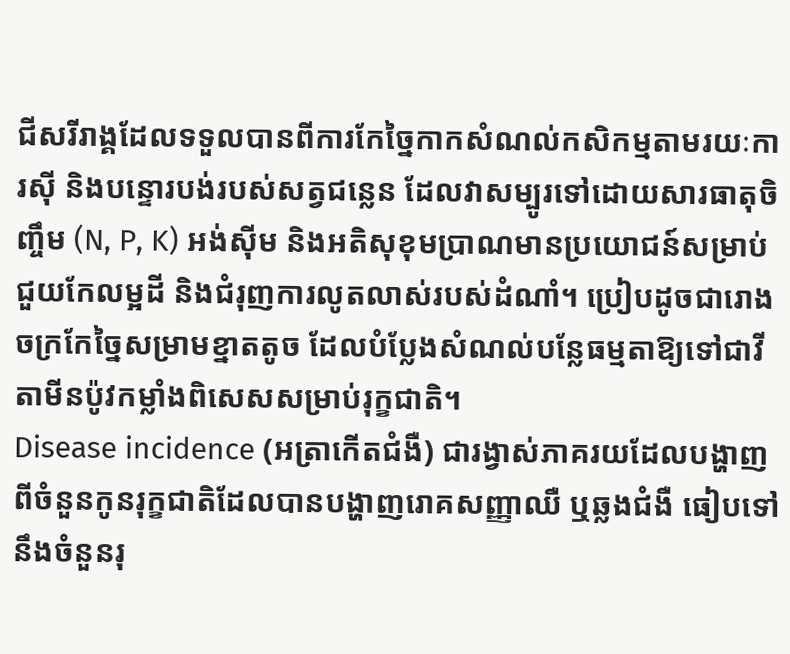ជីសរីរាង្គដែលទទួលបានពីការកែច្នៃកាកសំណល់កសិកម្មតាមរយៈការស៊ី និងបន្ទោរបង់របស់សត្វជន្លេន ដែលវាសម្បូរទៅដោយសារធាតុចិញ្ចឹម (N, P, K) អង់ស៊ីម និងអតិសុខុមប្រាណមានប្រយោជន៍សម្រាប់ជួយកែលម្អដី និងជំរុញការលូតលាស់របស់ដំណាំ។ ប្រៀបដូចជារោងចក្រកែច្នៃសម្រាមខ្នាតតូច ដែលបំប្លែងសំណល់បន្លែធម្មតាឱ្យទៅជាវីតាមីនប៉ូវកម្លាំងពិសេសសម្រាប់រុក្ខជាតិ។
Disease incidence (អត្រាកើតជំងឺ) ជារង្វាស់ភាគរយដែលបង្ហាញពីចំនួនកូនរុក្ខជាតិដែលបានបង្ហាញរោគសញ្ញាឈឺ ឬឆ្លងជំងឺ ធៀបទៅនឹងចំនួនរុ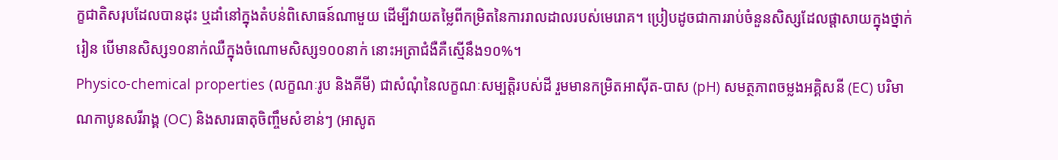ក្ខជាតិសរុបដែលបានដុះ ឬដាំនៅក្នុងតំបន់ពិសោធន៍ណាមួយ ដើម្បីវាយតម្លៃពីកម្រិតនៃការរាលដាលរបស់មេរោគ។ ប្រៀបដូចជាការរាប់ចំនួនសិស្សដែលផ្តាសាយក្នុងថ្នាក់រៀន បើមានសិស្ស១០នាក់ឈឺក្នុងចំណោមសិស្ស១០០នាក់ នោះអត្រាជំងឺគឺស្មើនឹង១០%។
Physico-chemical properties (លក្ខណៈរូប និងគីមី) ជាសំណុំនៃលក្ខណៈសម្បត្តិរបស់ដី រួមមានកម្រិតអាស៊ីត-បាស (pH) សមត្ថភាពចម្លងអគ្គិសនី (EC) បរិមាណកាបូនសរីរាង្គ (OC) និងសារធាតុចិញ្ចឹមសំខាន់ៗ (អាសូត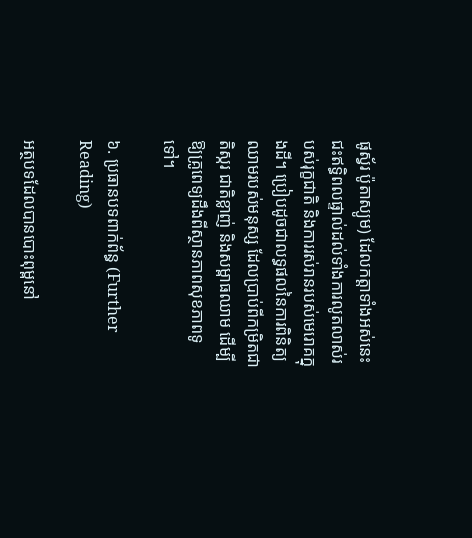ផូស្វ័រ ប៉ូតាស្យូម) ដែលកត្តាទាំងអស់នេះជះឥទ្ធិពលផ្ទាល់ដល់ទាំងការលូតលាស់របស់រុក្ខជាតិ និងការរស់រានរបស់មេរោគក្នុងដី។ ប្រៀបដូចជាលទ្ធផលនៃការពិនិត្យឈាមរបស់មនុស្ស ដែលប្រាប់ពីកម្រិតជាតិស្ករ ជាតិខ្លាញ់ និងសម្ពាធឈាម ដើម្បីឱ្យគ្រូពេទ្យដឹងពីស្ថានភាពសុខភាពទូទៅ។

៦. ប្រធានបទពាក់ព័ន្ធ (Further Reading)

អត្ថបទដែលបានបោះពុម្ពនៅ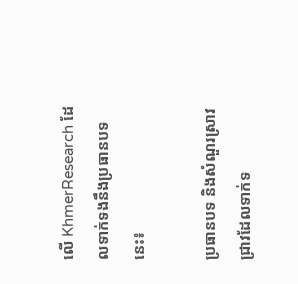លើ KhmerResearch ដែលទាក់ទងនឹងប្រធានបទនេះ៖

ប្រធានបទ និងសំណួរស្រាវជ្រាវដែលទាក់ទ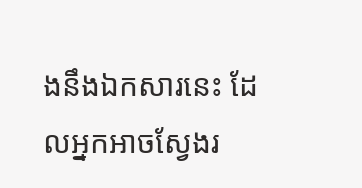ងនឹងឯកសារនេះ ដែលអ្នកអាចស្វែងរ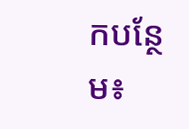កបន្ថែម៖